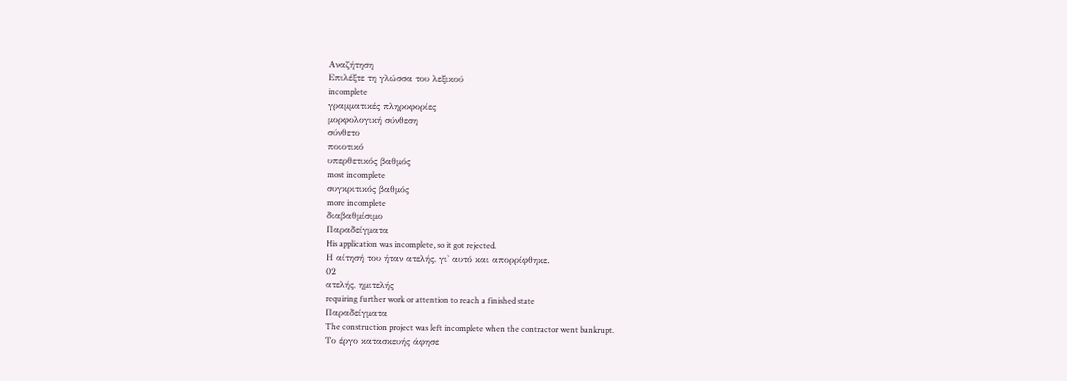Αναζήτηση
Επιλέξτε τη γλώσσα του λεξικού
incomplete
γραμματικές πληροφορίες
μορφολογική σύνθεση
σύνθετο
ποιοτικό
υπερθετικός βαθμός
most incomplete
συγκριτικός βαθμός
more incomplete
διαβαθμίσιμο
Παραδείγματα
His application was incomplete, so it got rejected.
Η αίτησή του ήταν ατελής, γι' αυτό και απορρίφθηκε.
02
ατελής, ημιτελής
requiring further work or attention to reach a finished state
Παραδείγματα
The construction project was left incomplete when the contractor went bankrupt.
Το έργο κατασκευής άφησε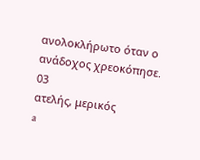ανολοκλήρωτο όταν ο ανάδοχος χρεοκόπησε.
03
ατελής, μερικός
a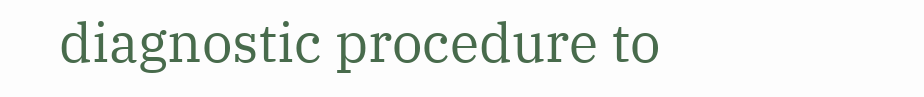diagnostic procedure to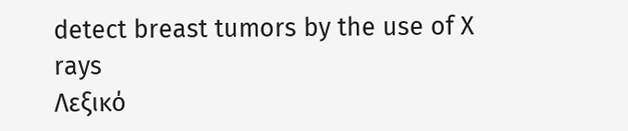detect breast tumors by the use of X rays
Λεξικό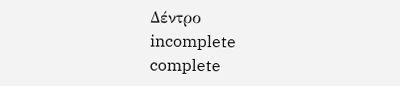Δέντρο
incomplete
complete